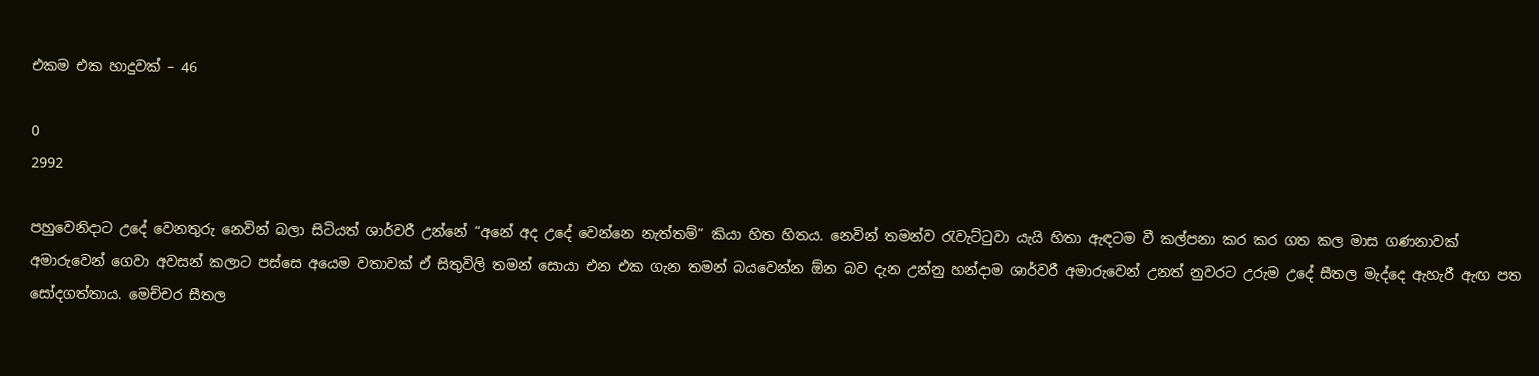එකම එක හාදුවක් – 46

0
2992

පහුවෙනිදාට උදේ වෙනතුරු නෙවින් බලා සිටියත් ශාර්වරී උන්නේ “අනේ අද උදේ වෙන්නෙ නැත්තම්” කියා හිත හිතය. නෙවින් තමන්ව රැවැට්ටුවා යැයි හිතා ඇඳටම වී කල්පනා කර කර ගත කල මාස ගණනාවක් අමාරුවෙන් ගෙවා අවසන් කලාට පස්සෙ අයෙම වතාවක් ඒ සිතුවිලි තමන් සොයා එන එක ගැන තමන් බයවෙන්න ඕන බව දැන උන්නු හන්දාම ශාර්වරී අමාරුවෙන් උනත් නුවරට උරුම උදේ සීතල මැද්දෙ ඇහැරී ඇඟ පත සෝදගත්තාය. මෙච්චර සීතල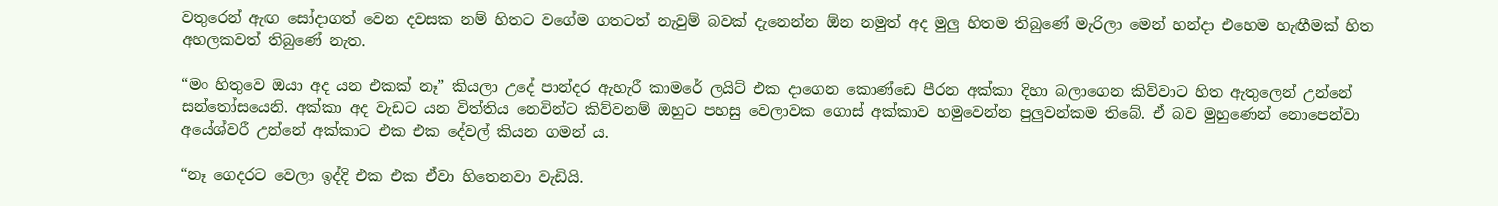වතුරෙන් ඇඟ සෝදාගත් වෙන දවසක නම් හිතට වගේම ගතටත් නැවුම් බවක් දැනෙන්න ඕන නමුත් අද මුලු හිතම තිබුණේ මැරිලා මෙන් හන්දා එහෙම හැඟීමක් හිත අහලකවත් තිබුණේ නැත.

“මං හිතුවෙ ඔයා අද යන එකක් නෑ” කියලා උදේ පාන්දර ඇහැරී කාමරේ ලයිට් එක දාගෙන කොණ්ඩෙ පීරන අක්කා දිහා බලාගෙන කිව්වාට හිත ඇතුලෙන් උන්නේ සන්තෝසයෙනි. අක්කා අද වැඩට යන විත්තිය නෙවින්ට කිව්වනම් ඔහුට පහසු වෙලාවක ගොස් අක්කාව හමුවෙන්න පුලුවන්කම තිබේ. ඒ බව මුහුණෙන් නොපෙන්වා අයේශ්වරී උන්නේ අක්කාට එක එක දේවල් කියන ගමන් ය.

“නෑ ගෙදරට වෙලා ඉද්දි එක එක ඒවා හිතෙනවා වැඩියි.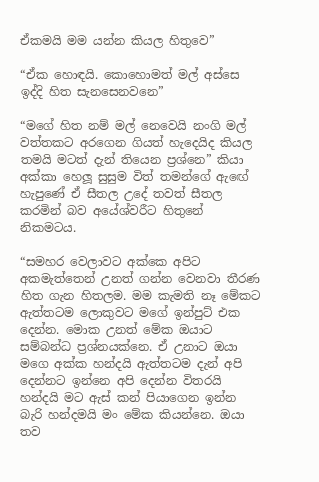ඒකමයි මම යන්න කියල හිතුවෙ”

“ඒක හොඳයි. කොහොමත් මල් අස්සෙ ඉද්දි හිත සැනසෙනවනෙ”

“මගේ හිත නම් මල් නෙවෙයි නංගි මල් වත්තකට අරගෙන ගියත් හැදෙයිද කියල තමයි මටත් දැන් තියෙන ප්‍රශ්නෙ” කියා අක්කා හෙලූ සුසුම විත් තමන්ගේ ඇඟේ හැපුණේ ඒ සීතල උදේ තවත් සීතල කරමින් බව අයේශ්වරීට හිතුනේ නිකමටය.

“සමහර වෙලාවට අක්කෙ අපිට අකමැත්තෙන් උනත් ගන්න වෙනවා තීරණ හිත ගැන හිතලම. මම කැමති නෑ මේකට ඇත්තටම ලොකුවට මගේ ඉන්පුට් එක දෙන්න. මොක උනත් මේක ඔයාට සම්බන්ධ ප්‍රශ්නයක්නෙ. ඒ උනාට ඔයා මගෙ අක්ක හන්දයි ඇත්තටම දැන් අපි දෙන්නට ඉන්නෙ අපි දෙන්න විතරයි හන්දයි මට ඇස් කන් පියාගෙන ඉන්න බැරි හන්දමයි මං මේක කියන්නෙ. ඔයා තව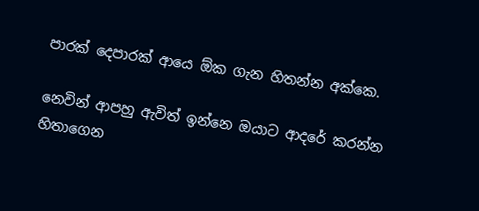පාරක් දෙපාරක් ආයෙ ඕක ගැන හිතන්න අක්කෙ.

නෙවින් ආපහු ඇවිත් ඉන්නෙ ඔයාට ආදරේ කරන්න හිතාගෙන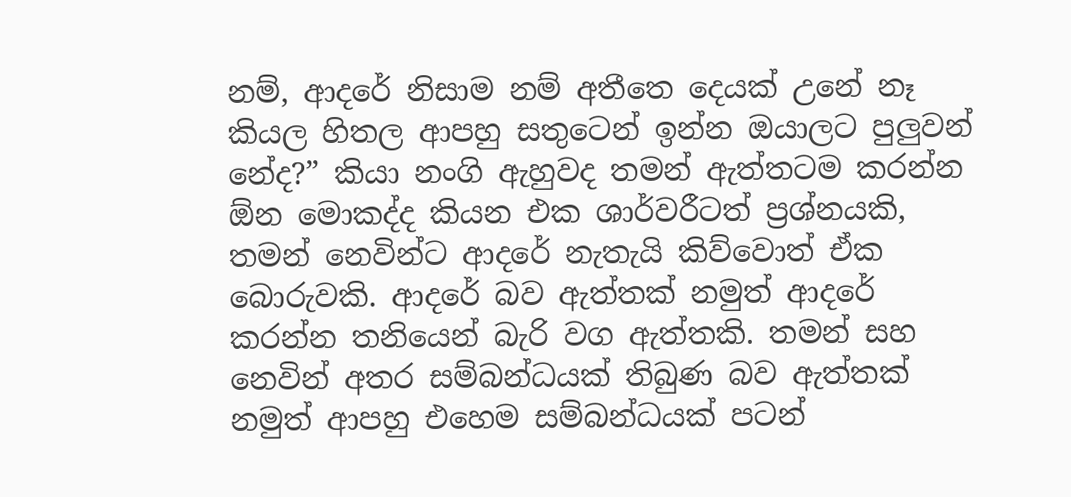නම්, ආදරේ නිසාම නම් අතීතෙ දෙයක් උනේ නෑ කියල හිතල ආපහු සතුටෙන් ඉන්න ඔයාලට පුලුවන් නේද?” කියා නංගි ඇහුවද තමන් ඇත්තටම කරන්න ඕන මොකද්ද කියන එක ශාර්වරීටත් ප්‍රශ්නයකි, තමන් නෙවින්ට ආදරේ නැතැයි කිව්වොත් ඒක බොරුවකි. ආදරේ බව ඇත්තක් නමුත් ආදරේ කරන්න තනියෙන් බැරි වග ඇත්තකි. තමන් සහ නෙවින් අතර සම්බන්ධයක් තිබුණ බව ඇත්තක් නමුත් ආපහු එහෙම සම්බන්ධයක් පටන්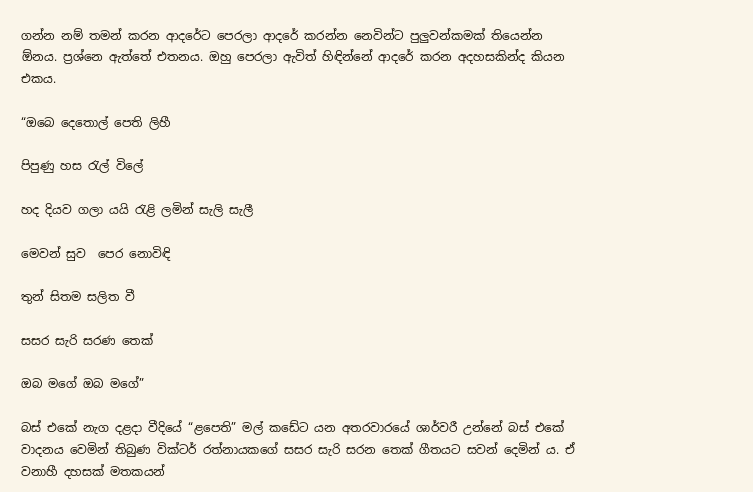ගන්න නම් තමන් කරන ආදරේට පෙරලා ආදරේ කරන්න නෙවින්ට පුලුවන්කමක් තියෙන්න ඕනය. ප්‍රශ්නෙ ඇත්තේ එතනය. ඔහු පෙරලා ඇවිත් හිඳින්නේ ආදරේ කරන අදහසකින්ද කියන එකය.

“ඔබෙ දෙතොල් පෙති ලිහී

පිපුණු හස රැල් විලේ

හද දියව ගලා යයි රැළි ලමින් සැලි සැලී

මෙවන් සුව ‍ පෙර නොවිඳි

තුන් සිතම සලිත වී

සසර සැරි සරණ තෙක්

ඔබ මගේ ඔබ මගේ”

බස් එකේ නැග දළදා වීදියේ “ළපෙති” මල් කඩේට යන අතරවාරයේ ශාර්වරී උන්නේ බස් එකේ වාදනය වෙමින් තිබුණ වික්ටර් රත්නායකගේ සසර සැරි සරන තෙක් ගීතයට සවන් දෙමින්‍ ය. ඒ වනාහී දහසක් මතකයන්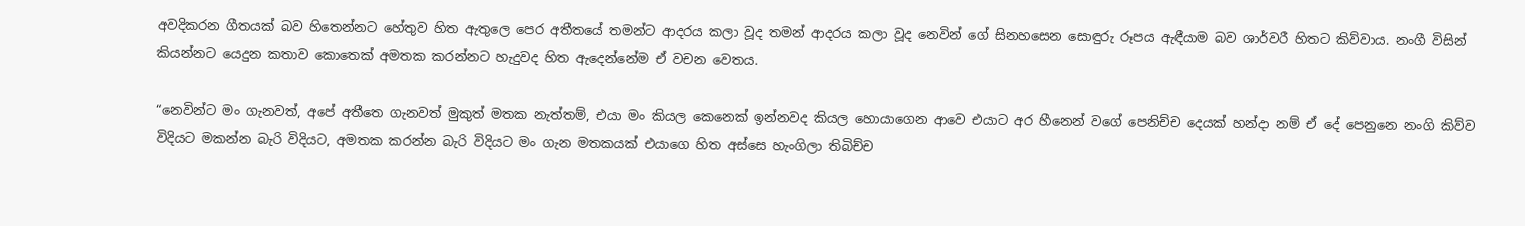අවදිකරන ගීතයක් බව හිතෙන්නට හේතුව හිත ඇතුලෙ පෙර අතීතයේ තමන්ට ආදරය කලා වූද තමන් ආදරය කලා වූද නෙවින් ගේ සිනහසෙන සොඳුරු රූපය ඇඳීයාම බව ශාර්වරී හිතට කිව්වාය. නංගී විසින් කියන්නට යෙදුන කතාව කොතෙක් අමතක කරන්නට හැදුවද හිත ඇදෙන්නේම ඒ වචන වෙතය.

“නෙවින්ට මං ගැනවත්, අපේ අතීතෙ ගැනවත් මුකුත් මතක නැත්තම්, එයා මං කියල කෙනෙක් ඉන්නවද කියල හොයාගෙන ආවෙ එයාට අර හීනෙන් වගේ පෙනිච්ච දෙයක් හන්දා නම් ඒ දේ පෙනුනෙ නංගි කිව්ව විදියට මකන්න බැරි විදියට, අමතක කරන්න බැරි විදියට මං ගැන මතකයක් එයාගෙ හිත අස්සෙ හැංගිලා තිබිච්ච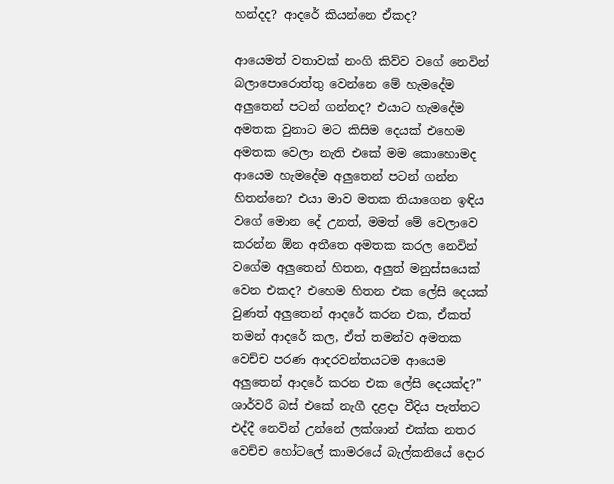හන්දද? ආදරේ කියන්නෙ ඒකද?

ආයෙමත් වතාවක් නංගි කිව්ව වගේ නෙවින් බලාපොරොත්තු වෙන්නෙ මේ හැමදේම අලුතෙන් පටන් ගන්නද? එයාට හැමදේම අමතක වුනාට මට කිසිම දෙයක් එහෙම අමතක වෙලා නැති එකේ මම කොහොමද ආයෙම හැමදේම අලුතෙන් පටන් ගන්න හිතන්නෙ? එයා මාව මතක තියාගෙන ඉඳිය වගේ මොන දේ උනත්, මමත් මේ වෙලාවෙ කරන්න ඕන අතීතෙ අමතක කරල නෙවින් වගේම අලුතෙන් හිතන, අලුත් මනුස්සයෙක් වෙන එකද? එහෙම හිතන එක ලේසි දෙයක් වුණත් අලුතෙන් ආදරේ කරන එක, ඒකත් තමන් ආදරේ කල, ඒත් තමන්ව අමතක වෙච්ච පරණ ආදරවන්තයටම ආයෙම අලුතෙන් ආදරේ කරන එක ලේසි දෙයක්ද?” ශාර්වරී බස් එකේ නැගී දළදා වීදිය පැත්තට එද්දී නෙවින් උන්නේ ලක්ශාන් එක්ක නතර වෙච්ච හෝටලේ කාමරයේ බැල්කනියේ දොර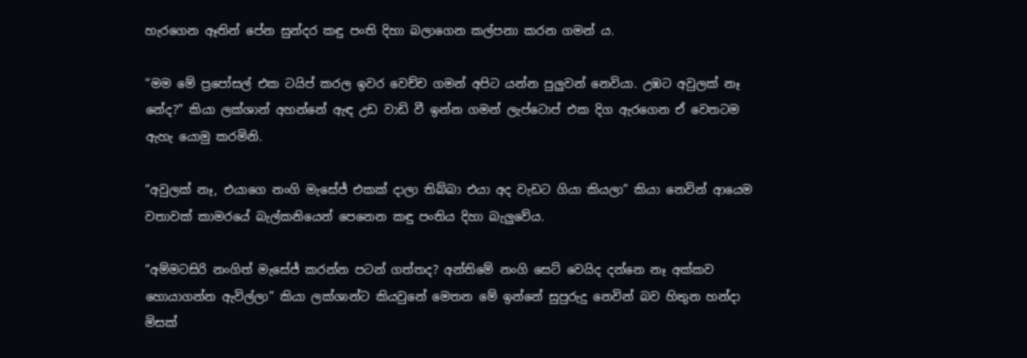හැරගෙන ඈතින් පේන සුන්දර කඳු පංති දිහා බලාගෙන කල්පනා කරන ගමන් ය.

“මම මේ ප්‍රපෝසල් එක ටයිප් කරල ඉවර වෙච්ච ගමන් අපිට යන්න පුලුවන් නෙවියා. උඹට අවුලක් නෑ නේද?” කියා ලක්ශාන් අහන්නේ ඇඳ උඩ වාඩි වී ඉන්න ගමන් ලැප්ටොප් එක දිග ඇරගෙන ඒ වෙතටම ඇහැ යොමු කරමිනි.

“අවුලක් නෑ, එයාගෙ නංගි මැසේජ් එකක් දාලා තිබ්බා එයා අද වැඩට ගියා කියලා” කියා නෙවින් ආයෙම වතාවක් කාමරයේ බැල්කනියෙන් පෙනෙන කඳු පංතිය දිහා බැලුවේය.

“අම්මටසිරි නංගිත් මැසේජ් කරන්න පටන් ගත්තද? අන්තිමේ නංගි සෙට් වෙයිද දන්නෙ නෑ අක්කව හොයාගන්න ඇවිල්ලා” කියා ලක්ශාන්ට කියවුනේ මෙතන මේ ඉන්නේ සුපුරුදු නෙවින් බව හිතුන හන්දා මිසක්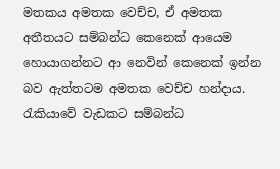මතකය අමතක වෙච්ච, ඒ අමතක අතීතයට සම්බන්ධ කෙනෙක් ආයෙම හොයාගන්නට ආ නෙවින් කෙනෙක් ඉන්න බව ඇත්තටම අමතක වෙච්ච හන්දාය. රැකියාවේ වැඩකට සම්බන්ධ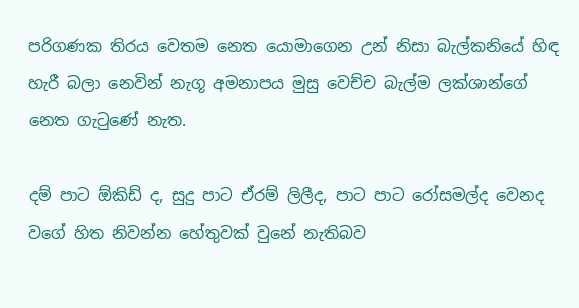පරිගණක තිරය වෙතම නෙත යොමාගෙන උන් නිසා බැල්කනියේ හිඳ හැරී බලා නෙවින් නැගූ අමනාපය මුසු වෙච්ච බැල්ම ලක්ශාන්ගේ නෙත ගැටුණේ නැත.

දම් පාට ඕකිඩ් ද, සුදු පාට ඒරම් ලිලීද, පාට පාට රෝසමල්ද වෙනද වගේ හිත නිවන්න හේතුවක් වුනේ නැතිබව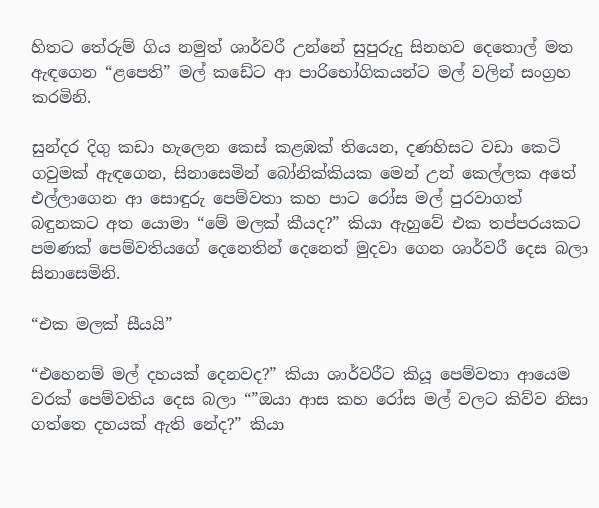හිතට තේරුම් ගිය නමුත් ශාර්වරී උන්නේ සුපුරුදු සිනහව දෙතොල් මත ඇඳගෙන “ළපෙති” මල් කඩේට ආ පාරිභෝගිකයන්ට මල් වලින් සංග්‍රහ කරමිනි.

සුන්දර දිගු කඩා හැලෙන කෙස් කළඹක් තියෙන, දණහිසට වඩා කෙටි ගවුමක් ඇඳගෙන, සිනාසෙමින් බෝනික්කියක මෙන් උන් කෙල්ලක අතේ එල්ලාගෙන ආ සොඳුරු පෙම්වතා කහ පාට රෝස මල් පුරවාගත් බඳුනකට අත යොමා “මේ මලක් කීයද?” කියා ඇහුවේ එක තප්පරයකට පමණක් පෙම්වතියගේ දෙනෙතින් දෙනෙත් මුදවා ගෙන ශාර්වරී දෙස බලා සිනාසෙමිනි.

“එක මලක් සීයයි”

“එහෙනම් මල් දහයක් දෙනවද?” කියා ශාර්වරීට කියූ පෙම්වතා ආයෙම වරක් පෙම්වතිය දෙස බලා “”ඔයා ආස කහ රෝස මල් වලට කිව්ව නිසා ගත්තෙ දහයක් ඇති නේද?” කියා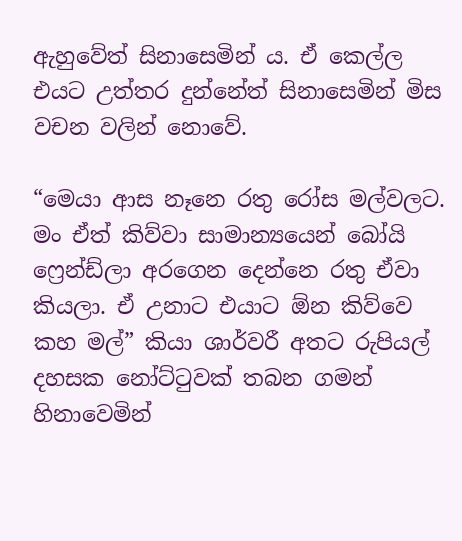ඇහුවේත් සිනාසෙමින් ය. ඒ කෙල්ල එයට උත්තර දුන්නේත් සිනාසෙමින් මිස වචන වලින් නොවේ.

“මෙයා ආස නෑනෙ රතු රෝස මල්වලට. මං ඒත් කිව්වා සාමාන්‍යයෙන් බෝයි ෆ්‍රෙන්ඩ්ලා අරගෙන දෙන්නෙ රතු ඒවා කියලා. ඒ උනාට එයාට ඕන කිව්වෙ කහ මල්” කියා ශාර්වරී අතට රුපියල් දහසක නෝට්ටුවක් තබන ගමන් හිනාවෙමින්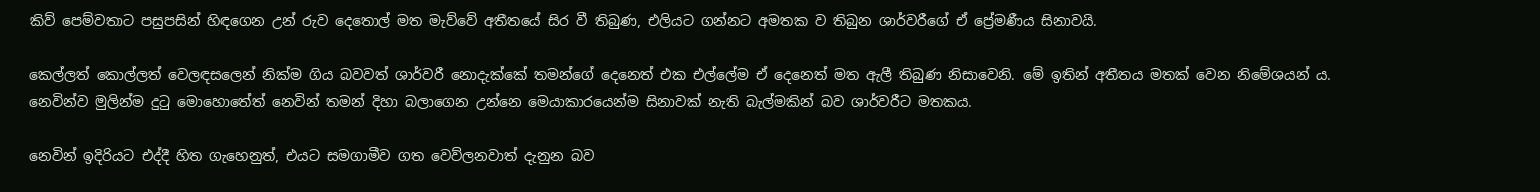කිව් පෙම්වතාට පසුපසින් හිඳගෙන උන් රුව දෙතොල් මත මැව්වේ අතීතයේ සිර වී තිබුණ, එලියට ගන්නට අමතක ව තිබුන ශාර්වරීගේ ඒ ප්‍රේමණීය සිනාවයි.

කෙල්ලත් කොල්ලත් වෙලඳසලෙන් නික්ම ගිය බවවත් ශාර්වරී නොදැක්කේ තමන්ගේ දෙනෙත් එක එල්ලේම ඒ දෙනෙත් මත ඇලී තිබුණ නිසාවෙනි. මේ ඉතින් අතීතය මතක් වෙන නිමේශයන් ය. නෙවින්ව මුලින්ම දුටු මොහොතේත් නෙවින් තමන් දිහා බලාගෙන උන්නෙ මෙයාකාරයෙන්ම සිනාවක් නැති බැල්මකින් බව ශාර්වරීට මතකය.

නෙවින් ඉදිරියට එද්දී හිත ගැහෙනුත්, එයට සමගාමීව ගත වෙව්ලනවාත් දැනුන බව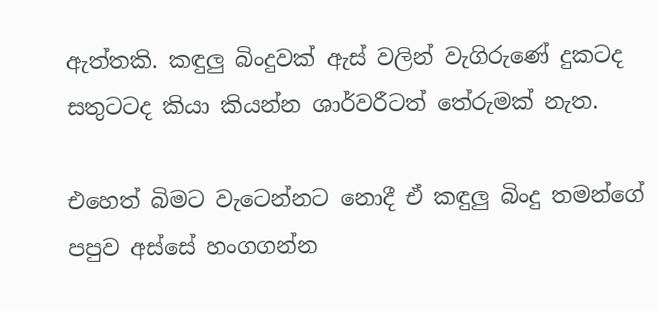ඇත්තකි. කඳුලු බිංදුවක් ඇස් වලින් වැගිරුණේ දුකටද සතුටටද කියා කියන්න ශාර්වරීටත් තේරුමක් නැත.

එහෙත් බිමට වැටෙන්නට නොදී ඒ කඳුලු බිංදු තමන්ගේ පපුව අස්සේ හංගගන්න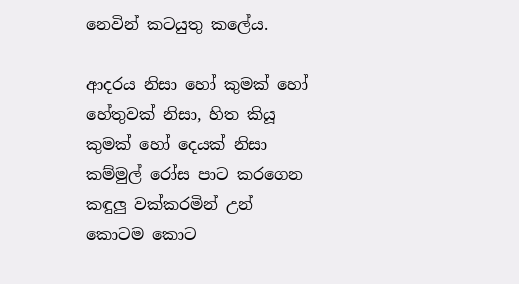නෙවින් කටයුතු කලේය.

ආදරය නිසා හෝ කුමක් හෝ හේතුවක් නිසා, හිත කියූ කුමක් හෝ දෙයක් නිසා කම්මුල් රෝස පාට කරගෙන කඳුලු වක්කරමින් උන් කොටම කොට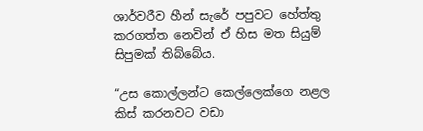ශාර්වරීව හීන් සැරේ පපුවට හේත්තු කරගත්ත නෙවින් ඒ හිස මත සියුම් සිපුමක් තිබ්බේය.

“උස කොල්ලන්ට කෙල්ලෙක්ගෙ නළල කිස් කරනවට වඩා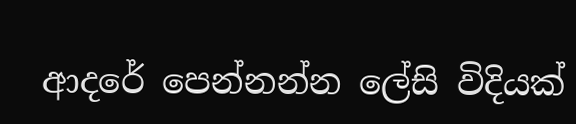ආදරේ පෙන්නන්න ලේසි විදියක්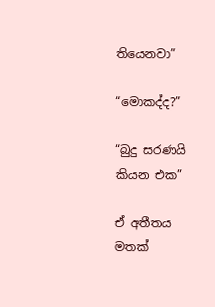තියෙනවා”

“මොකද්ද?”

“බුදු සරණයි කියන එක”

ඒ අතීතය මතක්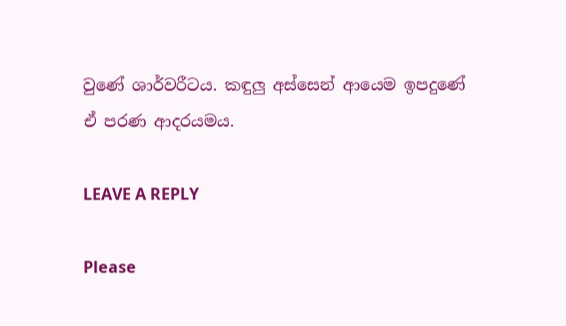වුණේ ශාර්වරීටය. කඳුලු අස්සෙන් ආයෙම ඉපදුණේ ඒ පරණ ආදරයමය.

LEAVE A REPLY

Please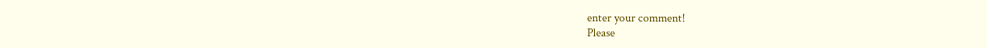enter your comment!
Please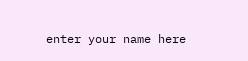enter your name here